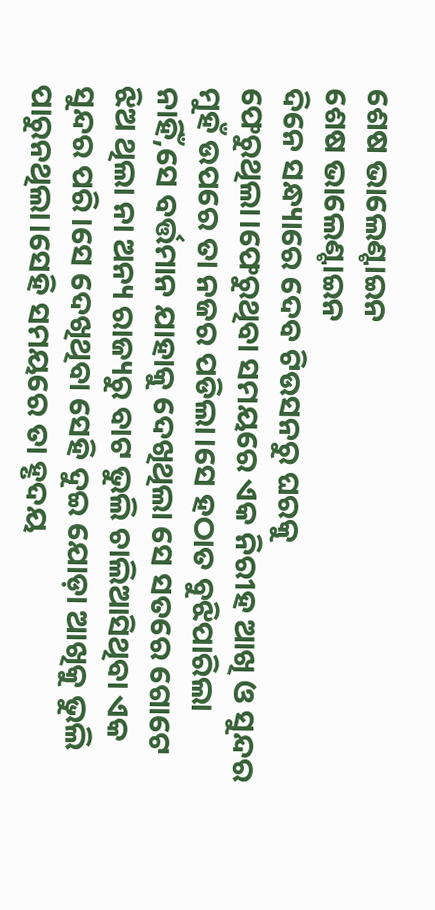ଶେଷ ଭାଲେଣ୍ଟାଇନ
ଶେଷ ଭାଲେଣ୍ଟାଇନ
ଦିନେ ସନ୍ଧ୍ୟାରେ ଦେବ ଟିଉସନରୁ ଘରକୁ ଫେରୁଥିଲା।ଫେରୁଥିବା ସମୟରେ ଏକ ନିରୀହ ଆଖି ଓ ସୁନ୍ଦର ମୁହଁ ଉପରେ ତା ନଜର ପଡିଲା।ସେ ହଠାତ ବୁଝିପାରିଲା ନାହିଁ,ସେ ବର୍ତ୍ତମାନ ଯାହାକୁ ଦେଖିଥିଲା ସେ ସତରେ ଗୋଟେ ଝିଅ ଥିଲା ନା ଅନ୍ୟ ରାଜ୍ୟରୁ ବାଟ ଭୁଲି ଚାଲିଆସିଥିବା ଏକ ସୁନ୍ଦର ପରି।ସେ ଦେଖିଥିବା ସେହି ଦୁଇ ଯୋଡ଼ା ଆଖିକୁ ଭୁଲି ପାରୁନଥିଲା।ସେହି ସମୟରେ ତା ହୃଦୟ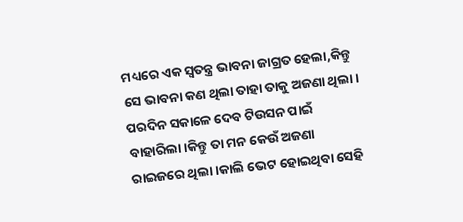ମଧ୍ୟରେ ଏକ ସ୍ଵତନ୍ତ୍ର ଭାବନା ଜାଗ୍ରତ ହେଲା,କିନ୍ତୁ ସେ ଭାବନା କଣ ଥିଲା ତାହା ତାକୁ ଅଜଣା ଥିଲା।
ପରଦିନ ସକାଳେ ଦେବ ଟିଉସନ ପାଇଁ ବାହାରିଲା।କିନ୍ତୁ ତା ମନ କେଉଁ ଅଜଣା ରାଇଜରେ ଥିଲା।କାଲି ଭେଟ ହୋଇଥିବା ସେହି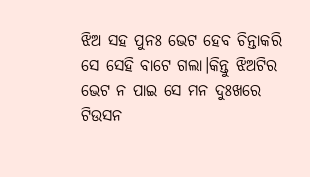ଝିଅ ସହ ପୁନଃ ଭେଟ ହେବ ଚିନ୍ତାକରି ସେ ସେହି ବାଟେ ଗଲା।କିନ୍ତୁ ଝିଅଟିର ଭେଟ ନ ପାଇ ସେ ମନ ଦୁଃଖରେ ଟିଉସନ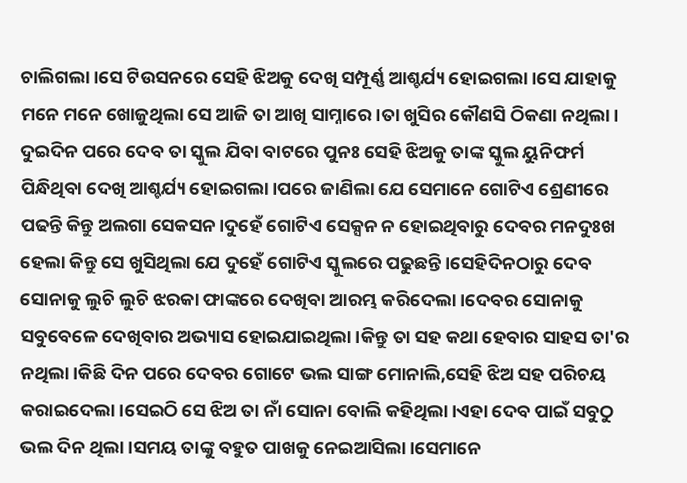ଚାଲିଗଲା।ସେ ଟିଉସନରେ ସେହି ଝିଅକୁ ଦେଖି ସମ୍ପୂର୍ଣ୍ଣ ଆଶ୍ଚର୍ଯ୍ୟ ହୋଇଗଲା।ସେ ଯାହାକୁ ମନେ ମନେ ଖୋଜୁଥିଲା ସେ ଆଜି ତା ଆଖି ସାମ୍ନାରେ।ତା ଖୁସିର କୌଣସି ଠିକଣା ନଥିଲା।
ଦୁଇଦିନ ପରେ ଦେବ ତା ସ୍କୁଲ ଯିବା ବାଟରେ ପୁନଃ ସେହି ଝିଅକୁ ତାଙ୍କ ସ୍କୁଲ ୟୁନିଫର୍ମ ପିନ୍ଧିଥିବା ଦେଖି ଆଶ୍ଚର୍ଯ୍ୟ ହୋଇଗଲା।ପରେ ଜାଣିଲା ଯେ ସେମାନେ ଗୋଟିଏ ଶ୍ରେଣୀରେ ପଢନ୍ତି କିନ୍ତୁ ଅଲଗା ସେକସନ।ଦୁହେଁ ଗୋଟିଏ ସେକ୍ସନ ନ ହୋଇଥିବାରୁ ଦେବର ମନଦୁଃଖ ହେଲା କିନ୍ତୁ ସେ ଖୁସିଥିଲା ଯେ ଦୁହେଁ ଗୋଟିଏ ସ୍କୁଲରେ ପଢୁଛନ୍ତି।ସେହିଦିନଠାରୁ ଦେବ ସୋନାକୁ ଲୁଚି ଲୁଚି ଝରକା ଫାଙ୍କରେ ଦେଖିବା ଆରମ୍ଭ କରିଦେଲା।ଦେବର ସୋନାକୁ ସବୁବେଳେ ଦେଖିବାର ଅଭ୍ୟାସ ହୋଇଯାଇଥିଲା।କିନ୍ତୁ ତା ସହ କଥା ହେବାର ସାହସ ତା'ର ନଥିଲା।କିଛି ଦିନ ପରେ ଦେବର ଗୋଟେ ଭଲ ସାଙ୍ଗ ମୋନାଲି,ସେହି ଝିଅ ସହ ପରିଚୟ କରାଇଦେଲା।ସେଇଠି ସେ ଝିଅ ତା ନାଁ ସୋନା ବୋଲି କହିଥିଲା।ଏହା ଦେବ ପାଇଁ ସବୁଠୁ ଭଲ ଦିନ ଥିଲା।ସମୟ ତାଙ୍କୁ ବହୁତ ପାଖକୁ ନେଇଆସିଲା।ସେମାନେ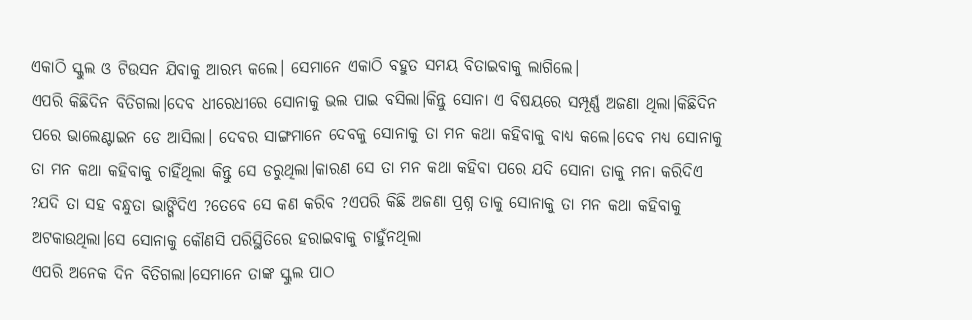ଏକାଠି ସ୍କୁଲ ଓ ଟିଉସନ ଯିବାକୁ ଆରମ୍ଭ କଲେ। ସେମାନେ ଏକାଠି ବହୁତ ସମୟ ବିତାଇବାକୁ ଲାଗିଲେ।
ଏପରି କିଛିଦିନ ବିତିଗଲା।ଦେବ ଧୀରେଧୀରେ ସୋନାକୁ ଭଲ ପାଇ ବସିଲା।କିନ୍ତୁ ସୋନା ଏ ବିଷୟରେ ସମ୍ପୂର୍ଣ୍ଣ ଅଜଣା ଥିଲା।କିଛିଦିନ ପରେ ଭାଲେଣ୍ଟାଇନ ଡେ ଆସିଲା। ଦେବର ସାଙ୍ଗମାନେ ଦେବକୁ ସୋନାକୁ ତା ମନ କଥା କହିବାକୁ ବାଧ୍ୟ କଲେ।ଦେବ ମଧ୍ୟ ସୋନାକୁ ତା ମନ କଥା କହିବାକୁ ଚାହିଁଥିଲା କିନ୍ତୁ ସେ ଡରୁଥିଲା।କାରଣ ସେ ତା ମନ କଥା କହିବା ପରେ ଯଦି ସୋନା ତାକୁ ମନା କରିଦିଏ ?ଯଦି ତା ସହ ବନ୍ଧୁତା ଭାଙ୍ଗିଦିଏ ?ତେବେ ସେ କଣ କରିବ ?ଏପରି କିଛି ଅଜଣା ପ୍ରଶ୍ନ ତାକୁ ସୋନାକୁ ତା ମନ କଥା କହିବାକୁ ଅଟକାଉଥିଲା।ସେ ସୋନାକୁ କୌଣସି ପରିସ୍ଥିତିରେ ହରାଇବାକୁ ଚାହୁଁନଥିଲା
ଏପରି ଅନେକ ଦିନ ବିତିଗଲା।ସେମାନେ ତାଙ୍କ ସ୍କୁଲ ପାଠ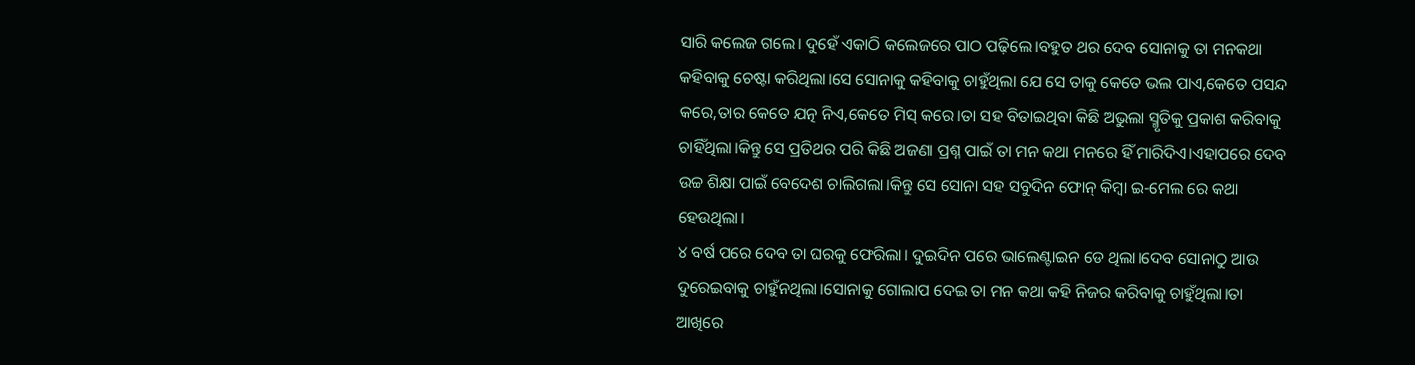ସାରି କଲେଜ ଗଲେ। ଦୁହେଁ ଏକାଠି କଲେଜରେ ପାଠ ପଢ଼ିଲେ।ବହୁତ ଥର ଦେବ ସୋନାକୁ ତା ମନକଥା କହିବାକୁ ଚେଷ୍ଟା କରିଥିଲା।ସେ ସୋନାକୁ କହିବାକୁ ଚାହୁଁଥିଲା ଯେ ସେ ତାକୁ କେତେ ଭଲ ପାଏ,କେତେ ପସନ୍ଦ କରେ,ତାର କେତେ ଯତ୍ନ ନିଏ,କେତେ ମିସ୍ କରେ।ତା ସହ ବିତାଇଥିବା କିଛି ଅଭୁଲା ସ୍ମୃତିକୁ ପ୍ରକାଶ କରିବାକୁ ଚାହିଁଥିଲା।କିନ୍ତୁ ସେ ପ୍ରତିଥର ପରି କିଛି ଅଜଣା ପ୍ରଶ୍ନ ପାଇଁ ତା ମନ କଥା ମନରେ ହିଁ ମାରିଦିଏ।ଏହାପରେ ଦେବ ଉଚ୍ଚ ଶିକ୍ଷା ପାଇଁ ବେଦେଶ ଚାଲିଗଲା।କିନ୍ତୁ ସେ ସୋନା ସହ ସବୁଦିନ ଫୋନ୍ କିମ୍ବା ଇ-ମେଲ ରେ କଥା ହେଉଥିଲା।
୪ ବର୍ଷ ପରେ ଦେବ ତା ଘରକୁ ଫେରିଲା। ଦୁଇଦିନ ପରେ ଭାଲେଣ୍ଟାଇନ ଡେ ଥିଲା।ଦେବ ସୋନାଠୁ ଆଉ ଦୁରେଇବାକୁ ଚାହୁଁନଥିଲା।ସୋନାକୁ ଗୋଲାପ ଦେଇ ତା ମନ କଥା କହି ନିଜର କରିବାକୁ ଚାହୁଁଥିଲା।ତା ଆଖିରେ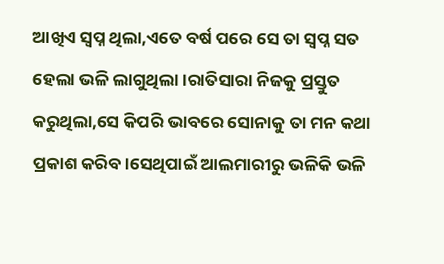ଆଖିଏ ସ୍ବପ୍ନ ଥିଲା,ଏତେ ବର୍ଷ ପରେ ସେ ତା ସ୍ବପ୍ନ ସତ ହେଲା ଭଳି ଲାଗୁଥିଲା।ରାତିସାରା ନିଜକୁ ପ୍ରସ୍ତୁତ କରୁଥିଲା,ସେ କିପରି ଭାବରେ ସୋନାକୁ ତା ମନ କଥା ପ୍ରକାଶ କରିବ।ସେଥିପାଇଁ ଆଲମାରୀରୁ ଭଳିକି ଭଳି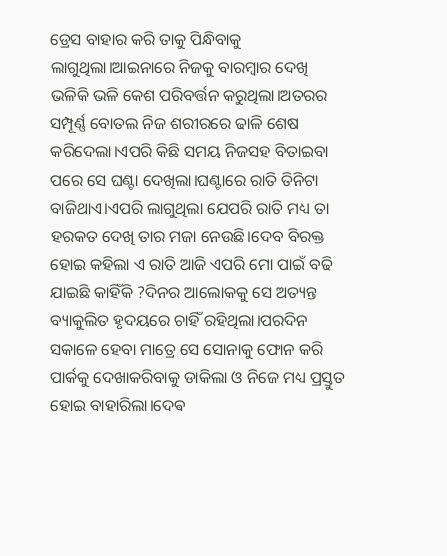ଡ୍ରେସ ବାହାର କରି ତାକୁ ପିନ୍ଧିବାକୁ ଲାଗୁଥିଲା।ଆଇନାରେ ନିଜକୁ ବାରମ୍ବାର ଦେଖି ଭଳିକି ଭଳି କେଶ ପରିବର୍ତ୍ତନ କରୁଥିଲା।ଅତରର ସମ୍ପୂର୍ଣ୍ଣ ବୋତଲ ନିଜ ଶରୀରରେ ଢାଳି ଶେଷ କରିଦେଲା।ଏପରି କିଛି ସମୟ ନିଜସହ ବିତାଇବା ପରେ ସେ ଘଣ୍ଟା ଦେଖିଲା।ଘଣ୍ଟାରେ ରାତି ତିନିଟା ବାଜିଥାଏ।ଏପରି ଲାଗୁଥିଲା ଯେପରି ରାତି ମଧ୍ୟ ତା ହରକତ ଦେଖି ତାର ମଜା ନେଉଛି।ଦେବ ବିରକ୍ତ ହୋଇ କହିଲା ଏ ରାତି ଆଜି ଏପରି ମୋ ପାଇଁ ବଢି ଯାଇଛି କାହିଁକି ?ଦିନର ଆଲୋକକୁ ସେ ଅତ୍ୟନ୍ତ ବ୍ୟାକୁଲିତ ହୃଦୟରେ ଚାହିଁ ରହିଥିଲା।ପରଦିନ ସକାଳେ ହେବା ମାତ୍ରେ ସେ ସୋନାକୁ ଫୋନ କରି ପାର୍କକୁ ଦେଖାକରିବାକୁ ଡାକିଲା ଓ ନିଜେ ମଧ୍ୟ ପ୍ରସ୍ତୁତ ହୋଇ ବାହାରିଲା।ଦେଵ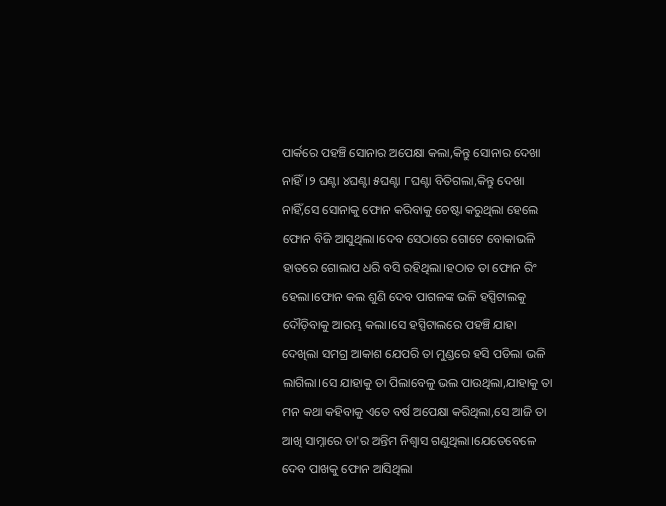ପାର୍କରେ ପହଞ୍ଚି ସୋନାର ଅପେକ୍ଷା କଲା,କିନ୍ତୁ ସୋନାର ଦେଖା ନାହିଁ।୨ ଘଣ୍ଟା ୪ଘଣ୍ଟା ୫ଘଣ୍ଟା ୮ଘଣ୍ଟା ବିତିଗଲା,କିନ୍ତୁ ଦେଖା ନାହିଁ,ସେ ସୋନାକୁ ଫୋନ କରିବାକୁ ଚେଷ୍ଟା କରୁଥିଲା ହେଲେ ଫୋନ ବିଜି ଆସୁଥିଲା।ଦେବ ସେଠାରେ ଗୋଟେ ବୋକାଭଳି ହାତରେ ଗୋଲାପ ଧରି ବସି ରହିଥିଲା।ହଠାତ ତା ଫୋନ ରିଂ ହେଲା।ଫୋନ କଲ ଶୁଣି ଦେବ ପାଗଳଙ୍କ ଭଳି ହସ୍ପିଟାଲକୁ ଦୌଡ଼ିବାକୁ ଆରମ୍ଭ କଲା।ସେ ହସ୍ପିଟାଲରେ ପହଞ୍ଚି ଯାହା ଦେଖିଲା ସମଗ୍ର ଆକାଶ ଯେପରି ତା ମୁଣ୍ଡରେ ହସି ପଡିଲା ଭଳି ଲାଗିଲା।ସେ ଯାହାକୁ ତା ପିଲାବେଳୁ ଭଲ ପାଉଥିଲା,ଯାହାକୁ ତା ମନ କଥା କହିବାକୁ ଏତେ ବର୍ଷ ଅପେକ୍ଷା କରିଥିଲା,ସେ ଆଜି ତା ଆଖି ସାମ୍ନାରେ ତା'ର ଅନ୍ତିମ ନିଶ୍ୱାସ ଗଣୁଥିଲା।ଯେତେବେଳେ ଦେବ ପାଖକୁ ଫୋନ ଆସିଥିଲା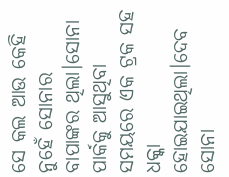ସେ କଲ ଆଉ କେହି ନୁହେଁ ସୋନାର ବାପାଙ୍କର ଥିଲା।ସୋନା ପାର୍କକୁ ଆସୁଥିବା ସମୟରେ ଏକ ଟ୍ରକ ସହ ଧକ୍କା ହୋଇଯାଇଥିଲା।ଦେବ ସୋନା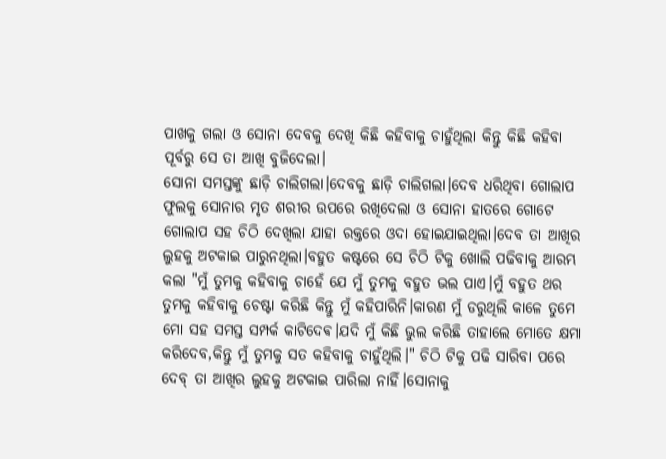ପାଖକୁ ଗଲା ଓ ସୋନା ଦେବକୁ ଦେଖି କିଛି କହିବାକୁ ଚାହୁଁଥିଲା କିନ୍ତୁ କିଛି କହିବା ପୂର୍ବରୁ ସେ ତା ଆଖି ବୁଜିଦେଲା।
ସୋନା ସମସ୍ତଙ୍କୁ ଛାଡ଼ି ଚାଲିଗଲା।ଦେବକୁ ଛାଡ଼ି ଚାଲିଗଲା।ଦେବ ଧରିଥିବା ଗୋଲାପ ଫୁଲକୁ ସୋନାର ମୃତ ଶରୀର ଉପରେ ରଖିଦେଲା ଓ ସୋନା ହାତରେ ଗୋଟେ ଗୋଲାପ ସହ ଚିଠି ଦେଖିଲା ଯାହା ରକ୍ତରେ ଓଦା ହୋଇଯାଇଥିଲା।ଦେବ ତା ଆଖିର ଲୁହକୁ ଅଟକାଇ ପାରୁନଥିଲା।ବହୁତ କଷ୍ଟରେ ସେ ଚିଠି ଟିକୁ ଖୋଲି ପଢିବାକୁ ଆରମ୍ଭ କଲା "ମୁଁ ତୁମକୁ କହିବାକୁ ଚାହେଁ ଯେ ମୁଁ ତୁମକୁ ବହୁତ ଭଲ ପାଏ।ମୁଁ ବହୁତ ଥର ତୁମକୁ କହିବାକୁ ଚେଷ୍ଟା କରିଛି କିନ୍ତୁ ମୁଁ କହିପାରିନି।କାରଣ ମୁଁ ଡରୁଥିଲି କାଳେ ତୁମେ ମୋ ସହ ସମସ୍ତ ସମ୍ପର୍କ କାଟିଦେଵ।ଯଦି ମୁଁ କିଛି ଭୁଲ କରିଛି ତାହାଲେ ମୋତେ କ୍ଷମା କରିଦେବ,କିନ୍ତୁ ମୁଁ ତୁମକୁ ସତ କହିବାକୁ ଚାହୁଁଥିଲି।" ଚିଠି ଟିକୁ ପଢି ସାରିବା ପରେ ଦେବ୍ ତା ଆଖିର ଲୁହକୁ ଅଟକାଇ ପାରିଲା ନାହିଁ।ସୋନାକୁ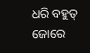ଧରି ବହୁତ୍ ଜୋରେ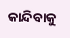କାନ୍ଦିବାକୁ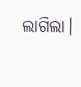ଲାଗିଲା।